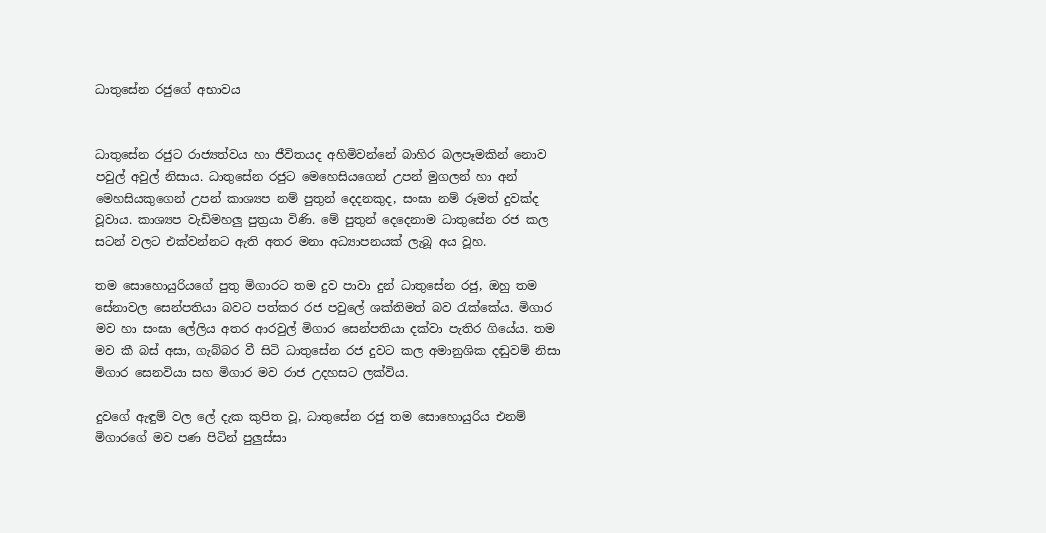ධාතුසේන රජුගේ අභාවය


ධාතුසේන රජුට රාජ්‍යත්වය හා ජීවිතයද අහිමිවන්නේ බාහිර බලපෑමකින් නොව පවුල් අවුල් නිසාය. ධාතුසේන රජුට මෙහෙසියගෙන් උපන් මුගලන් හා අන් මෙහසියකුගෙන් උපන් කාශ්‍යප නම් පුතුන් දෙදනකුද, සංඝා නම් රූමත් දුවක්ද වූවාය. කාශ්‍යප වැඩිමහලු පුත්‍රයා විණි. මේ පුතුන් දෙදෙනාම ධාතුසේන රජ කල සටන් වලට එක්වන්නට ඇති අතර මනා අධ්‍යාපනයක් ලැබූ අය වූහ.

තම සොහොයුරියගේ පුතු මිගාරට තම දුව පාවා දුන් ධාතුසේන රජු, ඔහු තම සේනාවල සෙන්පතියා බවට පත්කර රජ පවුලේ ශක්තිමත් බව රැක්කේය. මිගාර මව හා සංඝා ලේලිය අතර ආරවුල් මිගාර සෙන්පතියා දක්වා පැතිර ගියේය. තම මව කී බස් අසා, ගැබ්බර වී සිටි ධාතුසේන රජ දුවට කල අමානුශික දඬුවම් නිසා මිගාර සෙනවියා සහ මිගාර මව රාජ උදහසට ලක්විය.

දුවගේ ඇඳුම් වල ලේ දැක කුපිත වූ, ධාතුසේන රජු තම සොහොයුරිය එනම් මිගාරගේ මව පණ පිටින් පුලුස්සා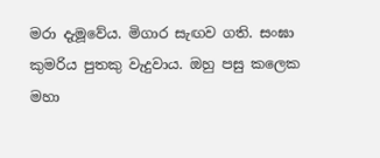මරා දැමූවේය. මිගාර සැඟව ගති. සංඝා කුමරිය පුතකු වැදුවාය. ඔහු පසු කලෙක මහා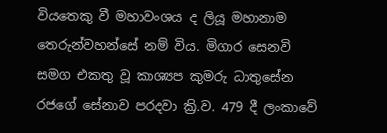වියතෙකු වී මහාවංශය ද ලියූ මහානාම තෙරුන්වහන්සේ නම් විය. මිගාර සෙනවි සමග එකතු වූ කාශ්‍යප කුමරු ධාතුසේන රජගේ සේනාව පරදවා ක්‍රි.ව. 479 දී ලංකාවේ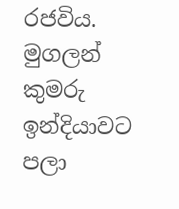රජවිය. මුගලන් කුමරු ඉන්දියාවට පලා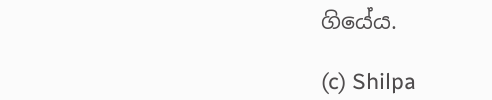ගියේය.

(c) Shilpa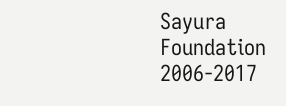Sayura Foundation 2006-2017